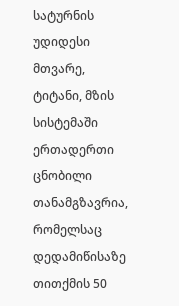სატურნის უდიდესი მთვარე, ტიტანი, მზის სისტემაში ერთადერთი ცნობილი თანამგზავრია, რომელსაც დედამიწისაზე თითქმის 50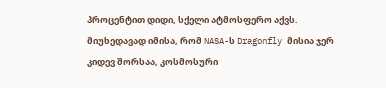პროცენტით დიდი, სქელი ატმოსფერო აქვს. მიუხედავად იმისა, რომ NASA-ს Dragonfly მისია ჯერ კიდევ შორსაა, კოსმოსური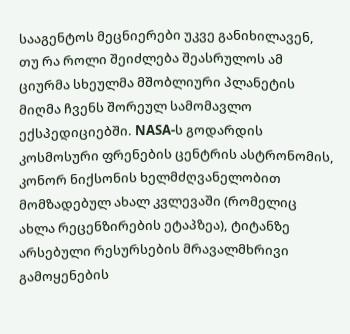სააგენტოს მეცნიერები უკვე განიხილავენ, თუ რა როლი შეიძლება შეასრულოს ამ ციურმა სხეულმა მშობლიური პლანეტის მიღმა ჩვენს შორეულ სამომავლო ექსპედიციებში. NASA-ს გოდარდის კოსმოსური ფრენების ცენტრის ასტრონომის, კონორ ნიქსონის ხელმძღვანელობით მომზადებულ ახალ კვლევაში (რომელიც ახლა რეცენზირების ეტაპზეა), ტიტანზე არსებული რესურსების მრავალმხრივი გამოყენების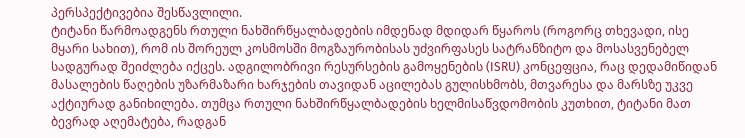პერსპექტივებია შესწავლილი.
ტიტანი წარმოადგენს რთული ნახშირწყალბადების იმდენად მდიდარ წყაროს (როგორც თხევადი, ისე მყარი სახით), რომ ის შორეულ კოსმოსში მოგზაურობისას უძვირფასეს სატრანზიტო და მოსასვენებელ სადგურად შეიძლება იქცეს. ადგილობრივი რესურსების გამოყენების (ISRU) კონცეფცია, რაც დედამიწიდან მასალების წაღების უზარმაზარი ხარჯების თავიდან აცილებას გულისხმობს, მთვარესა და მარსზე უკვე აქტიურად განიხილება. თუმცა რთული ნახშირწყალბადების ხელმისაწვდომობის კუთხით, ტიტანი მათ ბევრად აღემატება, რადგან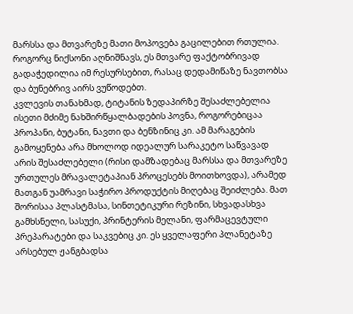მარსსა და მთვარეზე მათი მოპოვება გაცილებით რთულია. როგორც ნიქსონი აღნიშნავს, ეს მთვარე ფაქტობრივად გადაჭედილია იმ რესურსებით, რასაც დედამიწაზე ნავთობსა და ბუნებრივ აირს ვუწოდებთ.
კვლევის თანახმად, ტიტანის ზედაპირზე შესაძლებელია ისეთი მძიმე ნახშირწყალბადების პოვნა, როგორებიცაა პროპანი, ბუტანი, ნავთი და ბენზინიც კი. ამ მარაგების გამოყენება არა მხოლოდ იდეალურ სარაკეტო საწვავად არის შესაძლებელი (რისი დამზადებაც მარსსა და მთვარეზე ურთულეს მრავალეტაპიან პროცესებს მოითხოვდა), არამედ მათგან უამრავი საჭირო პროდუქტის მიღებაც შეიძლება. მათ შორისაა პლასტმასა, სინთეტიკური რეზინი, სხვადასხვა გამხსნელი, სასუქი, პრინტერის მელანი, ფარმაცევტული პრეპარატები და საკვებიც კი. ეს ყველაფერი პლანეტაზე არსებულ ჟანგბადსა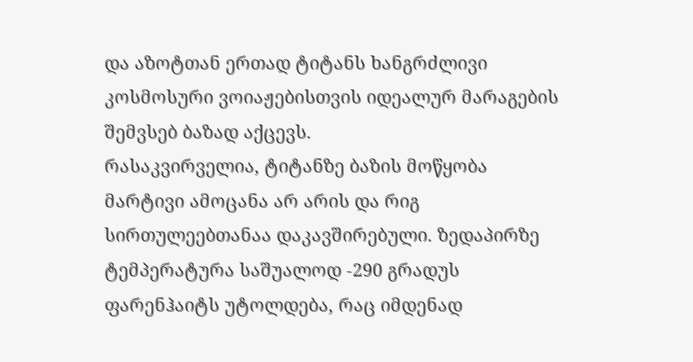და აზოტთან ერთად ტიტანს ხანგრძლივი კოსმოსური ვოიაჟებისთვის იდეალურ მარაგების შემვსებ ბაზად აქცევს.
რასაკვირველია, ტიტანზე ბაზის მოწყობა მარტივი ამოცანა არ არის და რიგ სირთულეებთანაა დაკავშირებული. ზედაპირზე ტემპერატურა საშუალოდ -290 გრადუს ფარენჰაიტს უტოლდება, რაც იმდენად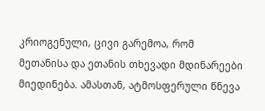კრიოგენული, ცივი გარემოა, რომ მეთანისა და ეთანის თხევადი მდინარეები მიედინება. ამასთან, ატმოსფერული წნევა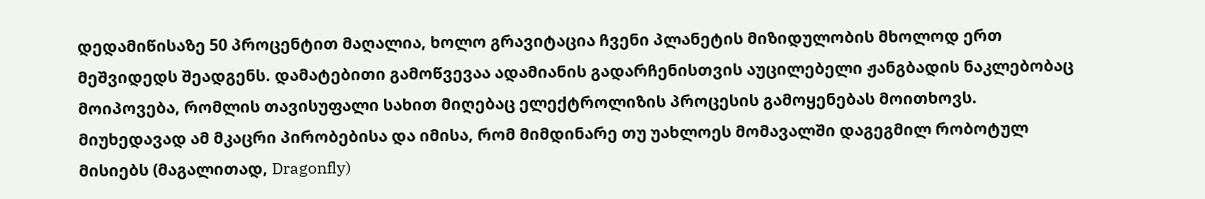დედამიწისაზე 50 პროცენტით მაღალია, ხოლო გრავიტაცია ჩვენი პლანეტის მიზიდულობის მხოლოდ ერთ მეშვიდედს შეადგენს. დამატებითი გამოწვევაა ადამიანის გადარჩენისთვის აუცილებელი ჟანგბადის ნაკლებობაც მოიპოვება, რომლის თავისუფალი სახით მიღებაც ელექტროლიზის პროცესის გამოყენებას მოითხოვს.
მიუხედავად ამ მკაცრი პირობებისა და იმისა, რომ მიმდინარე თუ უახლოეს მომავალში დაგეგმილ რობოტულ მისიებს (მაგალითად, Dragonfly)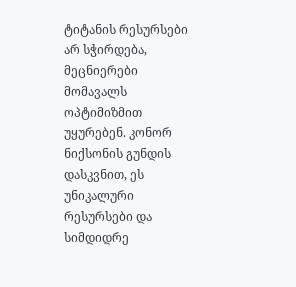ტიტანის რესურსები არ სჭირდება, მეცნიერები მომავალს ოპტიმიზმით უყურებენ. კონორ ნიქსონის გუნდის დასკვნით, ეს უნიკალური რესურსები და სიმდიდრე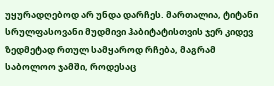უყურადღებოდ არ უნდა დარჩეს. მართალია, ტიტანი სრულფასოვანი მუდმივი ჰაბიტატისთვის ჯერ კიდევ ზედმეტად რთულ სამყაროდ რჩება, მაგრამ საბოლოო ჯამში, როდესაც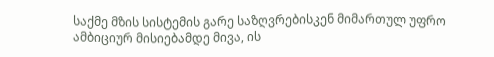საქმე მზის სისტემის გარე საზღვრებისკენ მიმართულ უფრო ამბიციურ მისიებამდე მივა, ის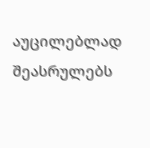აუცილებლად შეასრულებს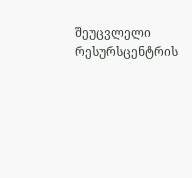შეუცვლელი რესურსცენტრის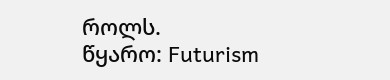როლს.
წყარო: Futurism